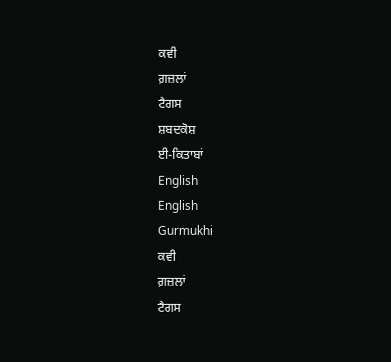ਕਵੀ
ਗ਼ਜ਼ਲਾਂ
ਟੈਗਸ
ਸ਼ਬਦਕੋਸ਼
ਈ-ਕਿਤਾਬਾਂ
English
English
Gurmukhi
ਕਵੀ
ਗ਼ਜ਼ਲਾਂ
ਟੈਗਸ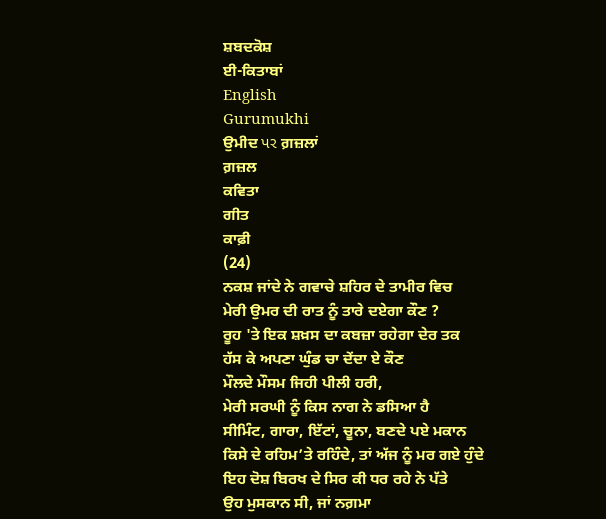ਸ਼ਬਦਕੋਸ਼
ਈ-ਕਿਤਾਬਾਂ
English
Gurumukhi
ਉਮੀਦ પર ਗ਼ਜ਼ਲਾਂ
ਗ਼ਜ਼ਲ
ਕਵਿਤਾ
ਗੀਤ
ਕਾਫ਼ੀ
(24)
ਨਕਸ਼ ਜਾਂਦੇ ਨੇ ਗਵਾਚੇ ਸ਼ਹਿਰ ਦੇ ਤਾਮੀਰ ਵਿਚ
ਮੇਰੀ ਉਮਰ ਦੀ ਰਾਤ ਨੂੰ ਤਾਰੇ ਦਏਗਾ ਕੌਣ ?
ਰੂਹ 'ਤੇ ਇਕ ਸ਼ਖ਼ਸ ਦਾ ਕਬਜ਼ਾ ਰਹੇਗਾ ਦੇਰ ਤਕ
ਹੱਸ ਕੇ ਅਪਣਾ ਘੁੰਡ ਚਾ ਦੇਂਦਾ ਏ ਕੌਣ
ਮੌਲਦੇ ਮੌਸਮ ਜਿਹੀ ਪੀਲੀ ਹਰੀ,
ਮੇਰੀ ਸਰਘੀ ਨੂੰ ਕਿਸ ਨਾਗ ਨੇ ਡਸਿਆ ਹੈ
ਸੀਮਿੰਟ, ਗਾਰਾ, ਇੱਟਾਂ, ਚੂਨਾ, ਬਣਦੇ ਪਏ ਮਕਾਨ
ਕਿਸੇ ਦੇ ਰਹਿਮ’ਤੇ ਰਹਿੰਦੇ, ਤਾਂ ਅੱਜ ਨੂੰ ਮਰ ਗਏ ਹੁੰਦੇ
ਇਹ ਦੋਸ਼ ਬਿਰਖ ਦੇ ਸਿਰ ਕੀ ਧਰ ਰਹੇ ਨੇ ਪੱਤੇ
ਉਹ ਮੁਸਕਾਨ ਸੀ, ਜਾਂ ਨਗ਼ਮਾ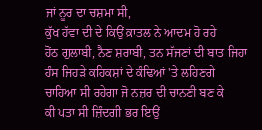ਜਾਂ ਨੂਰ ਦਾ ਚਸ਼ਮਾ ਸੀ,
ਕੁੱਖ ਹੱਵਾ ਦੀ ਦੇ ਕਿਉਂ ਕ਼ਾਤਲ ਨੇ ਆਦਮ ਹੋ ਰਹੇ
ਹੋਂਠ ਗੁਲਾਬੀ, ਨੈਣ ਸ਼ਰਾਬੀ, ਤਨ ਸੱਜਣਾਂ ਦੀ ਬਾਤ ਜਿਹਾ
ਹੰਸ ਜਿਹੜੇ ਕਹਿਕਸ਼ਾਂ ਦੇ ਕੰਢਿਆਂ 'ਤੇ ਲਹਿਣਗੇ
ਚਾਹਿਆ ਸੀ ਰਹੇਗਾ ਜੋ ਨਜ਼ਰ ਦੀ ਚਾਨਣੀ ਬਣ ਕੇ
ਕੀ ਪਤਾ ਸੀ ਜ਼ਿੰਦਗੀ ਭਰ ਇਉਂ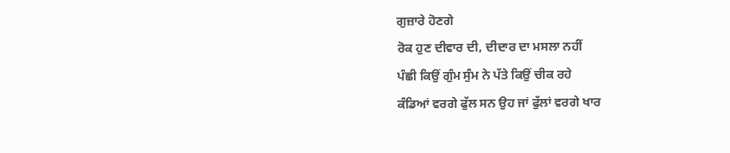ਗੁਜ਼ਾਰੇ ਹੋਣਗੇ
ਰੋਕ ਹੁਣ ਦੀਵਾਰ ਦੀ, ਦੀਦਾਰ ਦਾ ਮਸਲਾ ਨਹੀਂ
ਪੰਛੀ ਕਿਉਂ ਗੁੰਮ ਸੁੰਮ ਨੇ ਪੱਤੇ ਕਿਉਂ ਚੀਕ ਰਹੇ
ਕੰਡਿਆਂ ਵਰਗੇ ਫੁੱਲ ਸਨ ਉਹ ਜਾਂ ਫੁੱਲਾਂ ਵਰਗੇ ਖਾਰ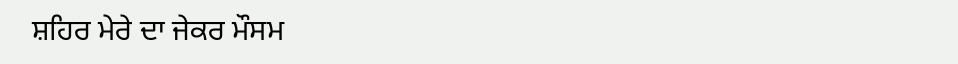ਸ਼ਹਿਰ ਮੇਰੇ ਦਾ ਜੇਕਰ ਮੌਸਮ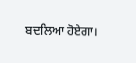ਬਦਲਿਆ ਹੋਏਗਾ।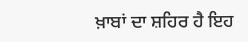ਖ਼ਾਬਾਂ ਦਾ ਸ਼ਹਿਰ ਹੈ ਇਹ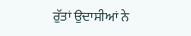ਰੁੱਤਾਂ ਉਦਾਸੀਆਂ ਨੇ